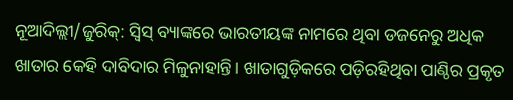ନୂଆଦିଲ୍ଲୀ/ଜୁରିକ୍: ସ୍ବିସ୍ ବ୍ୟାଙ୍କରେ ଭାରତୀୟଙ୍କ ନାମରେ ଥିବା ଡଜନେରୁ ଅଧିକ ଖାତାର କେହି ଦାବିଦାର ମିଳୁନାହାନ୍ତି। ଖାତାଗୁଡ଼ିକରେ ପଡ଼ିରହିଥିବା ପାଣ୍ଠିର ପ୍ରକୃତ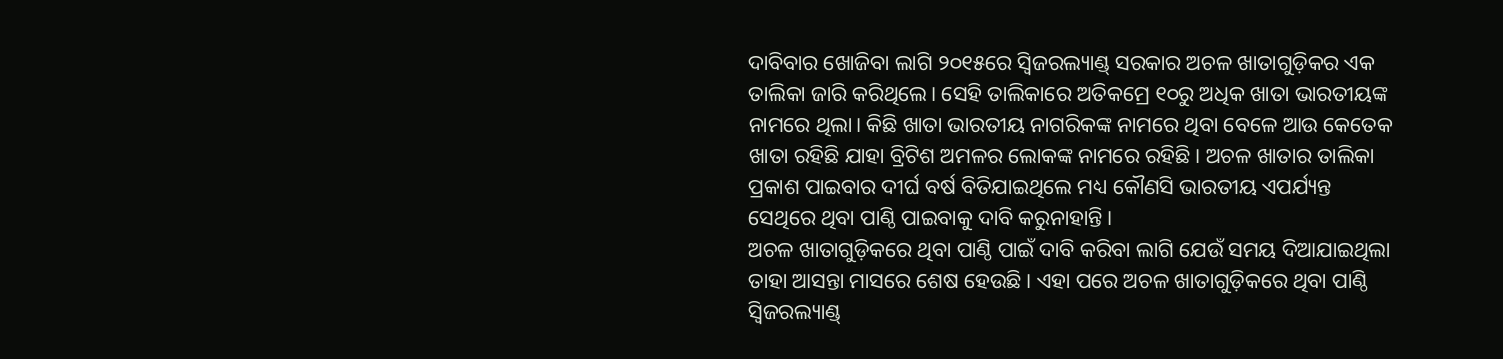ଦାବିବାର ଖୋଜିବା ଲାଗି ୨୦୧୫ରେ ସ୍ବିଜରଲ୍ୟାଣ୍ଡ୍ ସରକାର ଅଚଳ ଖାତାଗୁଡ଼ିକର ଏକ ତାଲିକା ଜାରି କରିଥିଲେ। ସେହି ତାଲିକାରେ ଅତିକମ୍ରେ ୧୦ରୁ ଅଧିକ ଖାତା ଭାରତୀୟଙ୍କ ନାମରେ ଥିଲା। କିଛି ଖାତା ଭାରତୀୟ ନାଗରିକଙ୍କ ନାମରେ ଥିବା ବେଳେ ଆଉ କେତେକ ଖାତା ରହିଛି ଯାହା ବ୍ରିଟିଶ ଅମଳର ଲୋକଙ୍କ ନାମରେ ରହିଛି। ଅଚଳ ଖାତାର ତାଲିକା ପ୍ରକାଶ ପାଇବାର ଦୀର୍ଘ ବର୍ଷ ବିତିଯାଇଥିଲେ ମଧ୍ୟ କୌଣସି ଭାରତୀୟ ଏପର୍ଯ୍ୟନ୍ତ ସେଥିରେ ଥିବା ପାଣ୍ଠି ପାଇବାକୁ ଦାବି କରୁନାହାନ୍ତି।
ଅଚଳ ଖାତାଗୁଡ଼ିକରେ ଥିବା ପାଣ୍ଠି ପାଇଁ ଦାବି କରିବା ଲାଗି ଯେଉଁ ସମୟ ଦିଆଯାଇଥିଲା ତାହା ଆସନ୍ତା ମାସରେ ଶେଷ ହେଉଛି। ଏହା ପରେ ଅଚଳ ଖାତାଗୁଡ଼ିକରେ ଥିବା ପାଣ୍ଠି ସ୍ବିଜରଲ୍ୟାଣ୍ଡ୍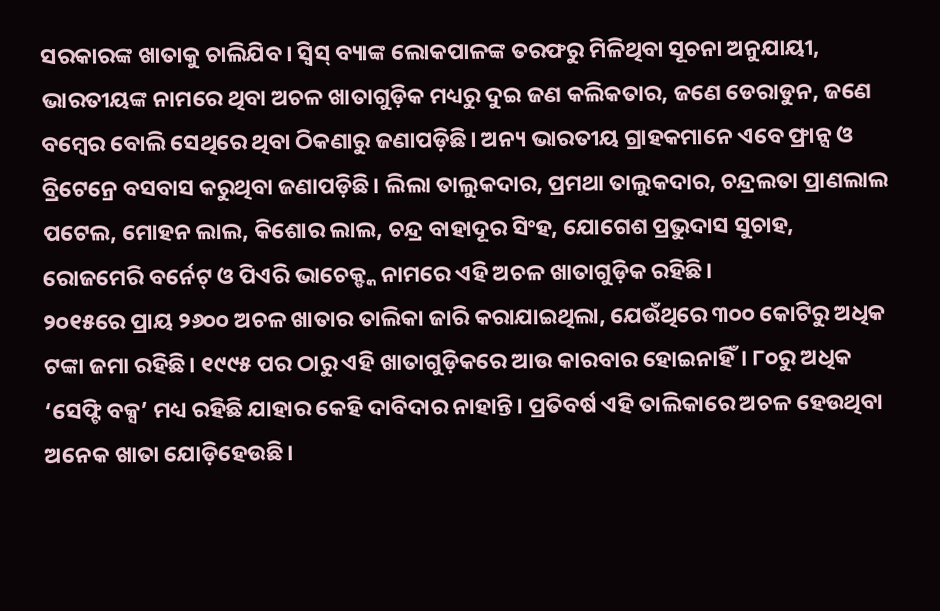ସରକାରଙ୍କ ଖାତାକୁ ଚାଲିଯିବ। ସ୍ବିସ୍ ବ୍ୟାଙ୍କ ଲୋକପାଳଙ୍କ ତରଫରୁ ମିଳିଥିବା ସୂଚନା ଅନୁଯାୟୀ, ଭାରତୀୟଙ୍କ ନାମରେ ଥିବା ଅଚଳ ଖାତାଗୁଡ଼ିକ ମଧ୍ୟରୁ ଦୁଇ ଜଣ କଲିକତାର, ଜଣେ ଡେରାଡୁନ, ଜଣେ ବମ୍ବେର ବୋଲି ସେଥିରେ ଥିବା ଠିକଣାରୁ ଜଣାପଡ଼ିଛି। ଅନ୍ୟ ଭାରତୀୟ ଗ୍ରାହକମାନେ ଏବେ ଫ୍ରାନ୍ସ ଓ ବ୍ରିଟେନ୍ରେ ବସବାସ କରୁଥିବା ଜଣାପଡ଼ିଛି। ଲିଲା ତାଲୁକଦାର, ପ୍ରମଥା ତାଲୁକଦାର, ଚନ୍ଦ୍ରଲତା ପ୍ରାଣଲାଲ ପଟେଲ, ମୋହନ ଲାଲ, କିଶୋର ଲାଲ, ଚନ୍ଦ୍ର ବାହାଦୂର ସିଂହ, ଯୋଗେଶ ପ୍ରଭୁଦାସ ସୁଚାହ, ରୋଜମେରି ବର୍ନେଟ୍ ଓ ପିଏରି ଭାଚେକ୍ଙ୍କ ନାମରେ ଏହି ଅଚଳ ଖାତାଗୁଡ଼ିକ ରହିଛି।
୨୦୧୫ରେ ପ୍ରାୟ ୨୬୦୦ ଅଚଳ ଖାତାର ତାଲିକା ଜାରି କରାଯାଇଥିଲା, ଯେଉଁଥିରେ ୩୦୦ କୋଟିରୁ ଅଧିକ ଟଙ୍କା ଜମା ରହିଛି। ୧୯୯୫ ପର ଠାରୁ ଏହି ଖାତାଗୁଡ଼ିକରେ ଆଉ କାରବାର ହୋଇନାହିଁ। ୮୦ରୁ ଅଧିକ ‘ସେଫ୍ଟି ବକ୍ସ’ ମଧ୍ୟ ରହିଛି ଯାହାର କେହି ଦାବିଦାର ନାହାନ୍ତି। ପ୍ରତିବର୍ଷ ଏହି ତାଲିକାରେ ଅଚଳ ହେଉଥିବା ଅନେକ ଖାତା ଯୋଡ଼ିହେଉଛି।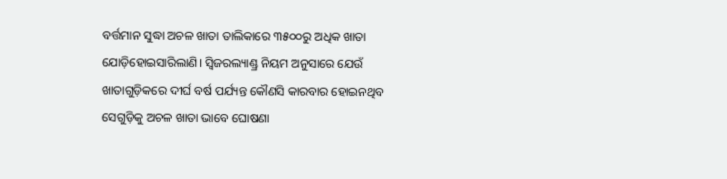ବର୍ତ୍ତମାନ ସୁଦ୍ଧା ଅଚଳ ଖାତା ତାଲିକାରେ ୩୫୦୦ରୁ ଅଧିକ ଖାତା ଯୋଡ଼ିହୋଇସାରିଲାଣି। ସ୍ବିଜରଲ୍ୟାଣ୍ଡ୍ର ନିୟମ ଅନୁସାରେ ଯେଉଁ ଖାତାଗୁଡ଼ିକରେ ଦୀର୍ଘ ବର୍ଷ ପର୍ଯ୍ୟନ୍ତ କୌଣସି କାରବାର ହୋଇନଥିବ ସେଗୁଡ଼ିକୁ ଅଚଳ ଖାତା ଭାବେ ଘୋଷଣା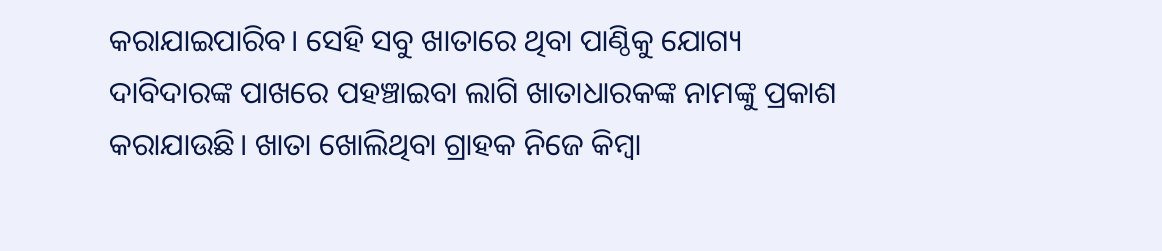କରାଯାଇପାରିବ। ସେହି ସବୁ ଖାତାରେ ଥିବା ପାଣ୍ଠିକୁ ଯୋଗ୍ୟ ଦାବିଦାରଙ୍କ ପାଖରେ ପହଞ୍ଚାଇବା ଲାଗି ଖାତାଧାରକଙ୍କ ନାମଙ୍କୁ ପ୍ରକାଶ କରାଯାଉଛି। ଖାତା ଖୋଲିଥିବା ଗ୍ରାହକ ନିଜେ କିମ୍ବା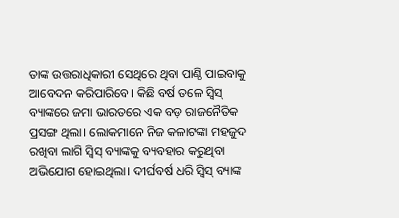ତାଙ୍କ ଉତ୍ତରାଧିକାରୀ ସେଥିରେ ଥିବା ପାଣ୍ଠି ପାଇବାକୁ ଆବେଦନ କରିପାରିବେ। କିଛି ବର୍ଷ ତଳେ ସ୍ବିସ୍ ବ୍ୟାଙ୍କରେ ଜମା ଭାରତରେ ଏକ ବଡ଼ ରାଜନୈତିକ ପ୍ରସଙ୍ଗ ଥିଲା। ଲୋକମାନେ ନିଜ କଳାଟଙ୍କା ମହଜୁଦ ରଖିବା ଲାଗି ସ୍ବିସ୍ ବ୍ୟାଙ୍କକୁ ବ୍ୟବହାର କରୁଥିବା ଅଭିଯୋଗ ହୋଇଥିଲା। ଦୀର୍ଘବର୍ଷ ଧରି ସ୍ବିସ୍ ବ୍ୟାଙ୍କ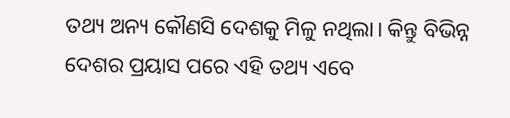ତଥ୍ୟ ଅନ୍ୟ କୌଣସି ଦେଶକୁ ମିଳୁ ନଥିଲା। କିନ୍ତୁ ବିଭିନ୍ନ ଦେଶର ପ୍ରୟାସ ପରେ ଏହି ତଥ୍ୟ ଏବେ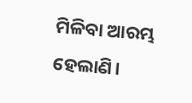ମିଳିବା ଆରମ୍ଭ ହେଲାଣି।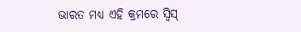ଭାରତ ମଧ୍ୟ ଏହି କ୍ରମରେ ସ୍ବିସ୍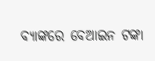ବ୍ୟାଙ୍କରେ ବେଆଇନ ଟଙ୍କା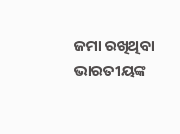ଜମା ରଖିଥିବା ଭାରତୀୟଙ୍କ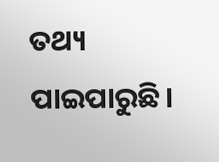ତଥ୍ୟ ପାଇପାରୁଛି।